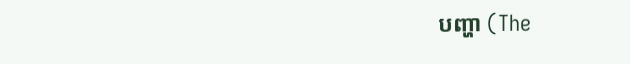បញ្ហា (The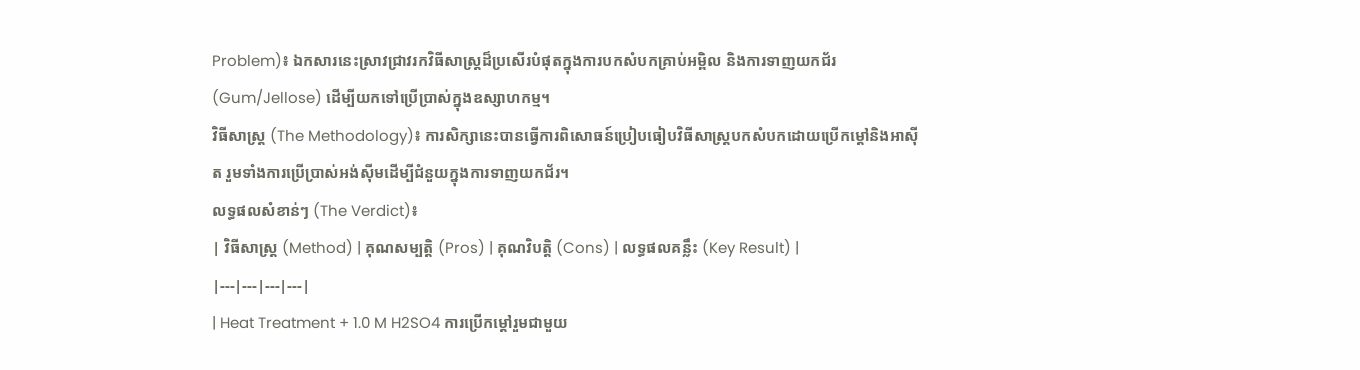Problem)៖ ឯកសារនេះស្រាវជ្រាវរកវិធីសាស្ត្រដ៏ប្រសើរបំផុតក្នុងការបកសំបកគ្រាប់អម្ពិល និងការទាញយកជ័រ (Gum/Jellose) ដើម្បីយកទៅប្រើប្រាស់ក្នុងឧស្សាហកម្ម។
វិធីសាស្ត្រ (The Methodology)៖ ការសិក្សានេះបានធ្វើការពិសោធន៍ប្រៀបធៀបវិធីសាស្ត្របកសំបកដោយប្រើកម្ដៅនិងអាស៊ីត រួមទាំងការប្រើប្រាស់អង់ស៊ីមដើម្បីជំនួយក្នុងការទាញយកជ័រ។
លទ្ធផលសំខាន់ៗ (The Verdict)៖
| វិធីសាស្ត្រ (Method) | គុណសម្បត្តិ (Pros) | គុណវិបត្តិ (Cons) | លទ្ធផលគន្លឹះ (Key Result) |
|---|---|---|---|
| Heat Treatment + 1.0 M H2SO4 ការប្រើកម្ដៅរួមជាមួយ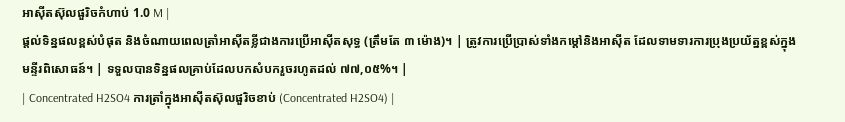អាស៊ីតស៊ុលផួរិចកំហាប់ 1.0 M |
ផ្តល់ទិន្នផលខ្ពស់បំផុត និងចំណាយពេលត្រាំអាស៊ីតខ្លីជាងការប្រើអាស៊ីតសុទ្ធ (ត្រឹមតែ ៣ ម៉ោង)។ | ត្រូវការប្រើប្រាស់ទាំងកម្ដៅនិងអាស៊ីត ដែលទាមទារការប្រុងប្រយ័ត្នខ្ពស់ក្នុងមន្ទីរពិសោធន៍។ | ទទួលបានទិន្នផលគ្រាប់ដែលបកសំបករួចរហូតដល់ ៧៧,០៥%។ |
| Concentrated H2SO4 ការត្រាំក្នុងអាស៊ីតស៊ុលផួរិចខាប់ (Concentrated H2SO4) |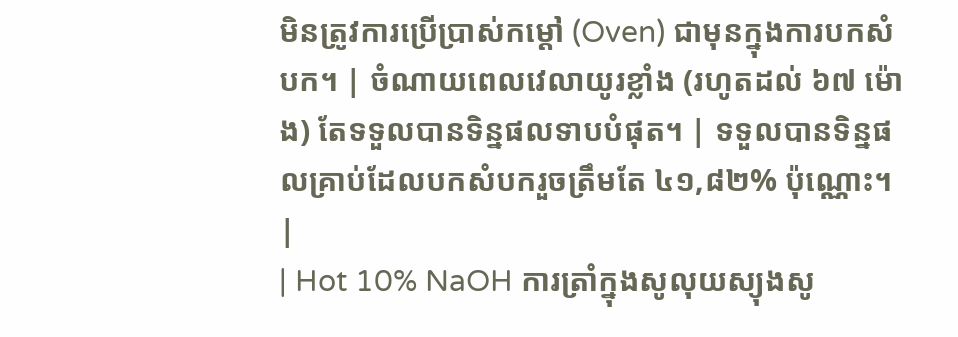មិនត្រូវការប្រើប្រាស់កម្ដៅ (Oven) ជាមុនក្នុងការបកសំបក។ | ចំណាយពេលវេលាយូរខ្លាំង (រហូតដល់ ៦៧ ម៉ោង) តែទទួលបានទិន្នផលទាបបំផុត។ | ទទួលបានទិន្នផលគ្រាប់ដែលបកសំបករួចត្រឹមតែ ៤១,៨២% ប៉ុណ្ណោះ។ |
| Hot 10% NaOH ការត្រាំក្នុងសូលុយស្យុងសូ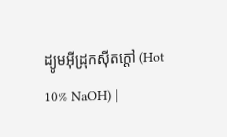ដ្យូមអ៊ីដ្រុកស៊ីតក្តៅ (Hot 10% NaOH) |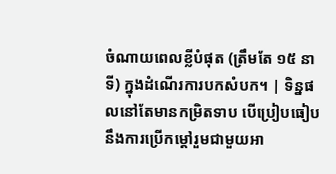ចំណាយពេលខ្លីបំផុត (ត្រឹមតែ ១៥ នាទី) ក្នុងដំណើរការបកសំបក។ | ទិន្នផលនៅតែមានកម្រិតទាប បើប្រៀបធៀបនឹងការប្រើកម្ដៅរួមជាមួយអា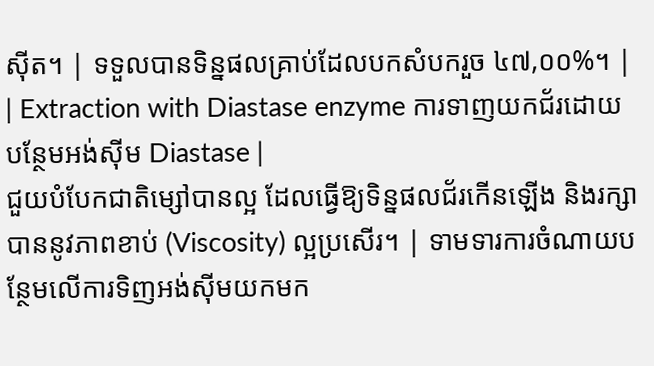ស៊ីត។ | ទទួលបានទិន្នផលគ្រាប់ដែលបកសំបករួច ៤៧,០០%។ |
| Extraction with Diastase enzyme ការទាញយកជ័រដោយបន្ថែមអង់ស៊ីម Diastase |
ជួយបំបែកជាតិម្សៅបានល្អ ដែលធ្វើឱ្យទិន្នផលជ័រកើនឡើង និងរក្សាបាននូវភាពខាប់ (Viscosity) ល្អប្រសើរ។ | ទាមទារការចំណាយបន្ថែមលើការទិញអង់ស៊ីមយកមក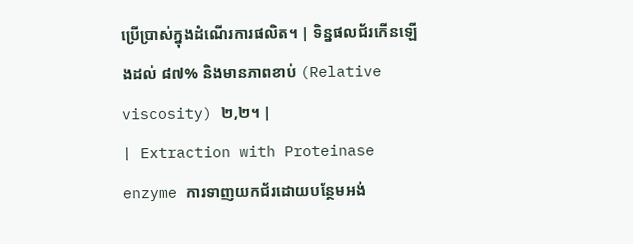ប្រើប្រាស់ក្នុងដំណើរការផលិត។ | ទិន្នផលជ័រកើនឡើងដល់ ៨៧% និងមានភាពខាប់ (Relative viscosity) ២,២។ |
| Extraction with Proteinase enzyme ការទាញយកជ័រដោយបន្ថែមអង់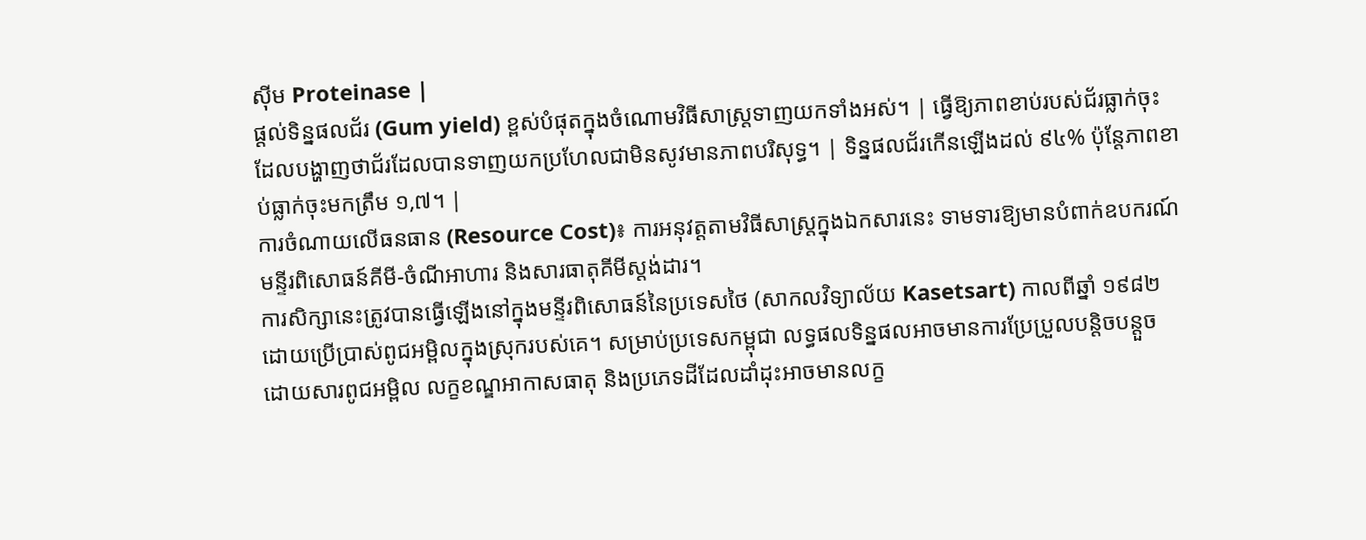ស៊ីម Proteinase |
ផ្តល់ទិន្នផលជ័រ (Gum yield) ខ្ពស់បំផុតក្នុងចំណោមវិធីសាស្ត្រទាញយកទាំងអស់។ | ធ្វើឱ្យភាពខាប់របស់ជ័រធ្លាក់ចុះ ដែលបង្ហាញថាជ័រដែលបានទាញយកប្រហែលជាមិនសូវមានភាពបរិសុទ្ធ។ | ទិន្នផលជ័រកើនឡើងដល់ ៩៤% ប៉ុន្តែភាពខាប់ធ្លាក់ចុះមកត្រឹម ១,៧។ |
ការចំណាយលើធនធាន (Resource Cost)៖ ការអនុវត្តតាមវិធីសាស្ត្រក្នុងឯកសារនេះ ទាមទារឱ្យមានបំពាក់ឧបករណ៍មន្ទីរពិសោធន៍គីមី-ចំណីអាហារ និងសារធាតុគីមីស្តង់ដារ។
ការសិក្សានេះត្រូវបានធ្វើឡើងនៅក្នុងមន្ទីរពិសោធន៍នៃប្រទេសថៃ (សាកលវិទ្យាល័យ Kasetsart) កាលពីឆ្នាំ ១៩៨២ ដោយប្រើប្រាស់ពូជអម្ពិលក្នុងស្រុករបស់គេ។ សម្រាប់ប្រទេសកម្ពុជា លទ្ធផលទិន្នផលអាចមានការប្រែប្រួលបន្តិចបន្តួច ដោយសារពូជអម្ពិល លក្ខខណ្ឌអាកាសធាតុ និងប្រភេទដីដែលដាំដុះអាចមានលក្ខ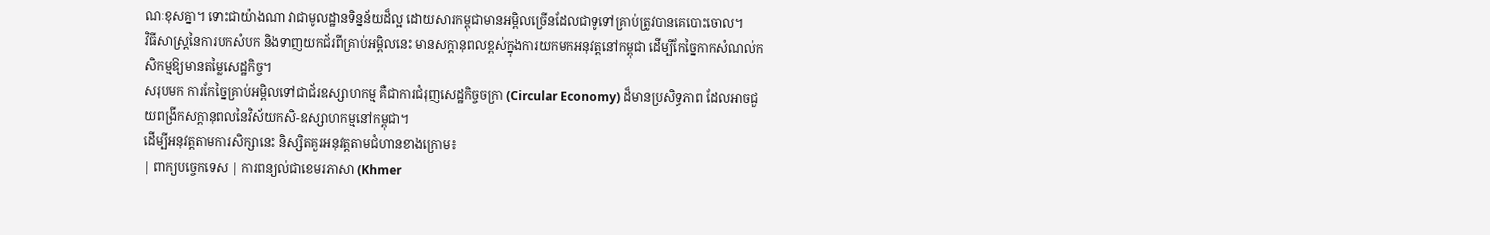ណៈខុសគ្នា។ ទោះជាយ៉ាងណា វាជាមូលដ្ឋានទិន្នន័យដ៏ល្អ ដោយសារកម្ពុជាមានអម្ពិលច្រើនដែលជាទូទៅគ្រាប់ត្រូវបានគេបោះចោល។
វិធីសាស្ត្រនៃការបកសំបក និងទាញយកជ័រពីគ្រាប់អម្ពិលនេះ មានសក្តានុពលខ្ពស់ក្នុងការយកមកអនុវត្តនៅកម្ពុជា ដើម្បីកែច្នៃកាកសំណល់កសិកម្មឱ្យមានតម្លៃសេដ្ឋកិច្ច។
សរុបមក ការកែច្នៃគ្រាប់អម្ពិលទៅជាជ័រឧស្សាហកម្ម គឺជាការជំរុញសេដ្ឋកិច្ចចក្រា (Circular Economy) ដ៏មានប្រសិទ្ធភាព ដែលអាចជួយពង្រីកសក្តានុពលនៃវិស័យកសិ-ឧស្សាហកម្មនៅកម្ពុជា។
ដើម្បីអនុវត្តតាមការសិក្សានេះ និស្សិតគួរអនុវត្តតាមជំហានខាងក្រោម៖
| ពាក្យបច្ចេកទេស | ការពន្យល់ជាខេមរភាសា (Khmer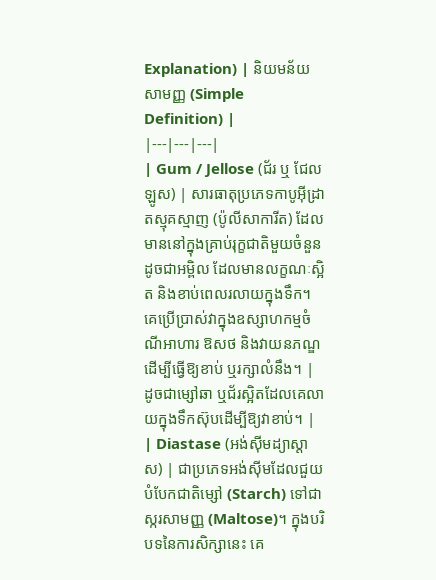Explanation) | និយមន័យសាមញ្ញ (Simple Definition) |
|---|---|---|
| Gum / Jellose (ជ័រ ឬ ជែលឡូស) | សារធាតុប្រភេទកាបូអ៊ីដ្រាតស្មុគស្មាញ (ប៉ូលីសាការីត) ដែលមាននៅក្នុងគ្រាប់រុក្ខជាតិមួយចំនួន ដូចជាអម្ពិល ដែលមានលក្ខណៈស្អិត និងខាប់ពេលរលាយក្នុងទឹក។ គេប្រើប្រាស់វាក្នុងឧស្សាហកម្មចំណីអាហារ ឱសថ និងវាយនភណ្ឌ ដើម្បីធ្វើឱ្យខាប់ ឬរក្សាលំនឹង។ | ដូចជាម្សៅឆា ឬជ័រស្អិតដែលគេលាយក្នុងទឹកស៊ុបដើម្បីឱ្យវាខាប់។ |
| Diastase (អង់ស៊ីមដ្យាស្តាស) | ជាប្រភេទអង់ស៊ីមដែលជួយបំបែកជាតិម្សៅ (Starch) ទៅជាស្ករសាមញ្ញ (Maltose)។ ក្នុងបរិបទនៃការសិក្សានេះ គេ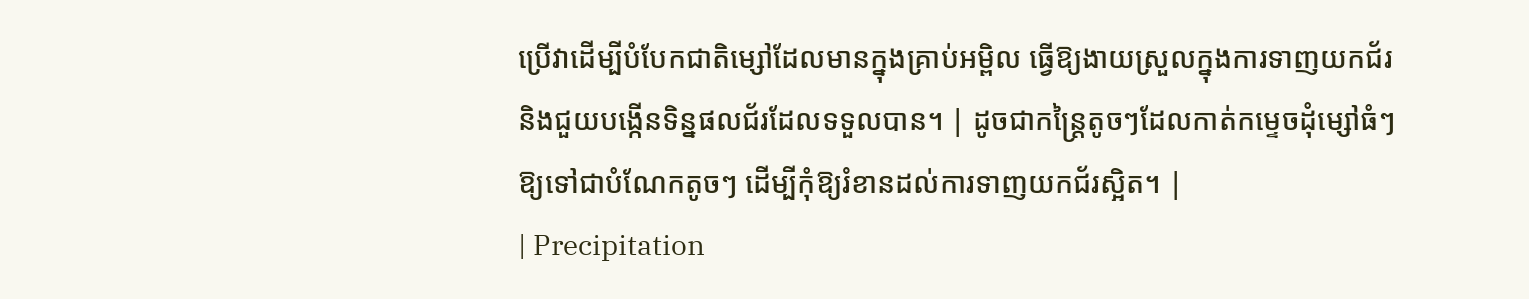ប្រើវាដើម្បីបំបែកជាតិម្សៅដែលមានក្នុងគ្រាប់អម្ពិល ធ្វើឱ្យងាយស្រួលក្នុងការទាញយកជ័រ និងជួយបង្កើនទិន្នផលជ័រដែលទទួលបាន។ | ដូចជាកន្ត្រៃតូចៗដែលកាត់កម្ទេចដុំម្សៅធំៗឱ្យទៅជាបំណែកតូចៗ ដើម្បីកុំឱ្យរំខានដល់ការទាញយកជ័រស្អិត។ |
| Precipitation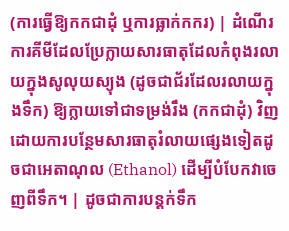(ការធ្វើឱ្យកកជាដុំ ឬការធ្លាក់កករ) | ដំណើរការគីមីដែលប្រែក្លាយសារធាតុដែលកំពុងរលាយក្នុងសូលុយស្យុង (ដូចជាជ័រដែលរលាយក្នុងទឹក) ឱ្យក្លាយទៅជាទម្រង់រឹង (កកជាដុំ) វិញ ដោយការបន្ថែមសារធាតុរំលាយផ្សេងទៀតដូចជាអេតាណុល (Ethanol) ដើម្បីបំបែកវាចេញពីទឹក។ | ដូចជាការបន្តក់ទឹក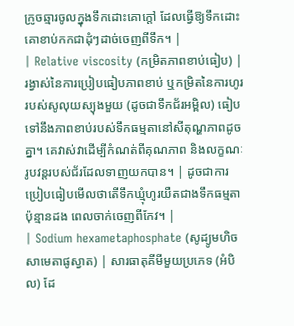ក្រូចឆ្មារចូលក្នុងទឹកដោះគោក្តៅ ដែលធ្វើឱ្យទឹកដោះគោខាប់កកជាដុំៗដាច់ចេញពីទឹក។ |
| Relative viscosity (កម្រិតភាពខាប់ធៀប) | រង្វាស់នៃការប្រៀបធៀបភាពខាប់ ឬកម្រិតនៃការហូររបស់សូលុយស្យុងមួយ (ដូចជាទឹកជ័រអម្ពិល) ធៀបទៅនឹងភាពខាប់របស់ទឹកធម្មតានៅសីតុណ្ហភាពដូចគ្នា។ គេវាស់វាដើម្បីកំណត់ពីគុណភាព និងលក្ខណៈរូបវន្តរបស់ជ័រដែលទាញយកបាន។ | ដូចជាការប្រៀបធៀបមើលថាតើទឹកឃ្មុំហូរយឺតជាងទឹកធម្មតាប៉ុន្មានដង ពេលចាក់ចេញពីកែវ។ |
| Sodium hexametaphosphate (សូដ្យូមហិចសាមេតាផូស្វាត) | សារធាតុគីមីមួយប្រភេទ (អំបិល) ដែ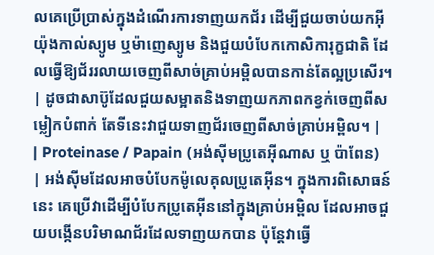លគេប្រើប្រាស់ក្នុងដំណើរការទាញយកជ័រ ដើម្បីជួយចាប់យកអ៊ីយ៉ុងកាល់ស្យូម ឬម៉ាញេស្យូម និងជួយបំបែកកោសិការុក្ខជាតិ ដែលធ្វើឱ្យជ័ររលាយចេញពីសាច់គ្រាប់អម្ពិលបានកាន់តែល្អប្រសើរ។ | ដូចជាសាប៊ូដែលជួយសម្អាតនិងទាញយកភាពកខ្វក់ចេញពីសម្លៀកបំពាក់ តែទីនេះវាជួយទាញជ័រចេញពីសាច់គ្រាប់អម្ពិល។ |
| Proteinase / Papain (អង់ស៊ីមប្រូតេអ៊ីណាស ឬ ប៉ាពែន) | អង់ស៊ីមដែលអាចបំបែកម៉ូលេគុលប្រូតេអ៊ីន។ ក្នុងការពិសោធន៍នេះ គេប្រើវាដើម្បីបំបែកប្រូតេអ៊ីននៅក្នុងគ្រាប់អម្ពិល ដែលអាចជួយបង្កើនបរិមាណជ័រដែលទាញយកបាន ប៉ុន្តែវាធ្វើ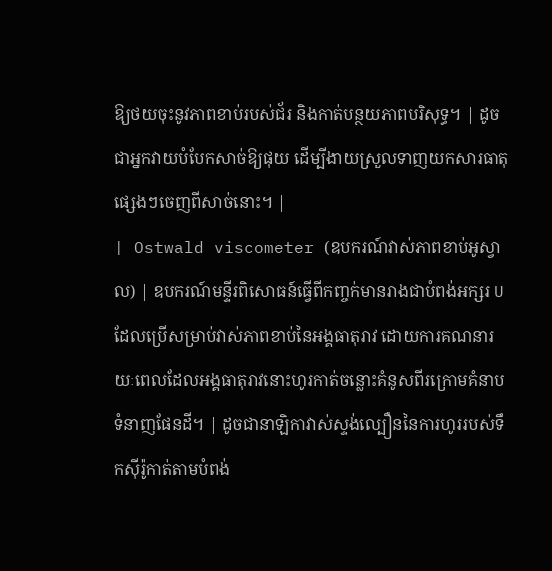ឱ្យថយចុះនូវភាពខាប់របស់ជ័រ និងកាត់បន្ថយភាពបរិសុទ្ធ។ | ដូចជាអ្នកវាយបំបែកសាច់ឱ្យផុយ ដើម្បីងាយស្រួលទាញយកសារធាតុផ្សេងៗចេញពីសាច់នោះ។ |
| Ostwald viscometer (ឧបករណ៍វាស់ភាពខាប់អូស្វាល) | ឧបករណ៍មន្ទីរពិសោធន៍ធ្វើពីកញ្ចក់មានរាងជាបំពង់អក្សរ U ដែលប្រើសម្រាប់វាស់ភាពខាប់នៃអង្គធាតុរាវ ដោយការគណនារយៈពេលដែលអង្គធាតុរាវនោះហូរកាត់ចន្លោះគំនូសពីរក្រោមគំនាបទំនាញផែនដី។ | ដូចជានាឡិកាវាស់ស្ទង់ល្បឿននៃការហូររបស់ទឹកស៊ីរ៉ូកាត់តាមបំពង់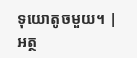ទុយោតូចមួយ។ |
អត្ថ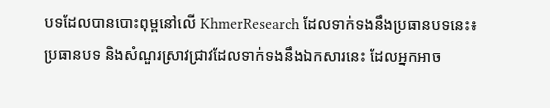បទដែលបានបោះពុម្ពនៅលើ KhmerResearch ដែលទាក់ទងនឹងប្រធានបទនេះ៖
ប្រធានបទ និងសំណួរស្រាវជ្រាវដែលទាក់ទងនឹងឯកសារនេះ ដែលអ្នកអាច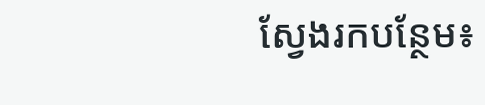ស្វែងរកបន្ថែម៖